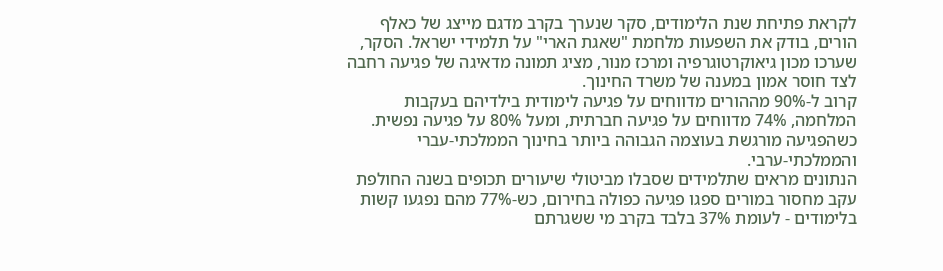לקראת פתיחת שנת הלימודים, סקר שנערך בקרב מדגם מייצג של כאלף הורים, בודק את השפעות מלחמת "שאגת הארי" על תלמידי ישראל. הסקר, שערכו מכון גיאוקרטוגרפיה ומרכז מנור, מציג תמונה מדאיגה של פגיעה רחבה לצד חוסר אמון במענה של משרד החינוך.
קרוב ל-90% מההורים מדווחים על פגיעה לימודית בילדיהם בעקבות המלחמה, 74% מדווחים על פגיעה חברתית, ומעל 80% על פגיעה נפשית. כשהפגיעה מורגשת בעוצמה הגבוהה ביותר בחינוך הממלכתי-עברי והממלכתי-ערבי.
הנתונים מראים שתלמידים שסבלו מביטולי שיעורים תכופים בשנה החולפת עקב מחסור במורים ספגו פגיעה כפולה בחירום, כש-77% מהם נפגעו קשות בלימודים - לעומת 37% בלבד בקרב מי ששגרתם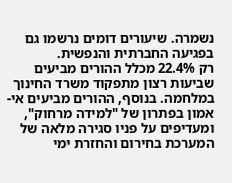נשמרה. שיעורים דומים נרשמו גם בפגיעה החברתית והנפשית.
רק 22.4% מכלל ההורים מביעים שביעות רצון מתפקוד משרד החינוך במלחמה. בנוסף, ההורים מביעים אי-אמון בפתרון של "למידה מרחוק", ומעדיפים על פניו סגירה מלאה של המערכת בחירום והחזרת ימי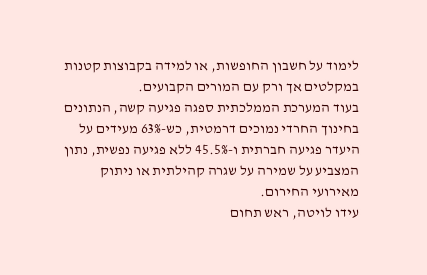לימוד על חשבון החופשות, או למידה בקבוצות קטנות במקלטים אך ורק עם המורים הקבועים.
בעוד המערכת הממלכתית ספגה פגיעה קשה, הנתונים בחינוך החרדי נמוכים דרמטית, כש-63% מעידים על היעדר פגיעה חברתית ו-45.5% ללא פגיעה נפשית, נתון המצביע על שמירה על שגרה קהילתית או ניתוק מאירועי החירום.
עידו לויטה, ראש תחום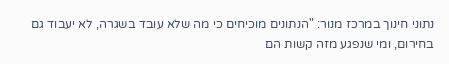נתוני חינוך במרכז מנור: "הנתונים מוכיחים כי מה שלא עובד בשגרה, לא יעבוד גם בחירום, ומי שנפגע מזה קשות הם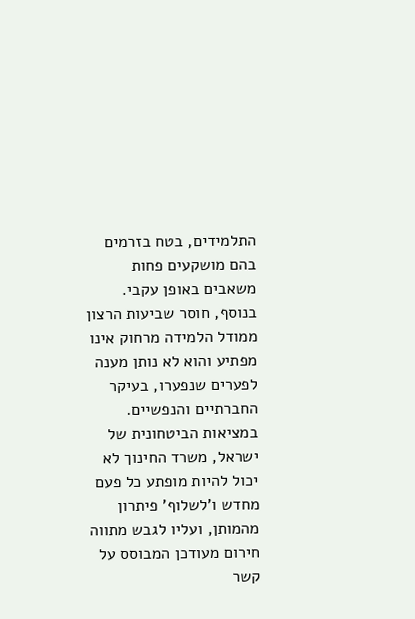התלמידים, בטח בזרמים בהם מושקעים פחות משאבים באופן עקבי. בנוסף, חוסר שביעות הרצון ממודל הלמידה מרחוק אינו מפתיע והוא לא נותן מענה לפערים שנפערו, בעיקר החברתיים והנפשיים. במציאות הביטחונית של ישראל, משרד החינוך לא יכול להיות מופתע כל פעם מחדש ו'לשלוף' פיתרון מהמותן, ועליו לגבש מתווה חירום מעודכן המבוסס על קשר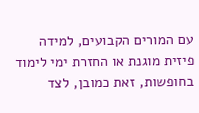עם המורים הקבועים, למידה פיזית מוגנת או החזרת ימי לימוד בחופשות, זאת כמובן, לצד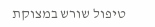טיפול שורש במצוקת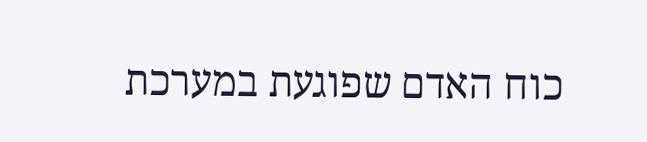כוח האדם שפוגעת במערכת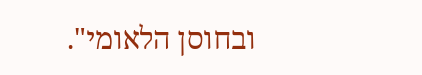ובחוסן הלאומי".